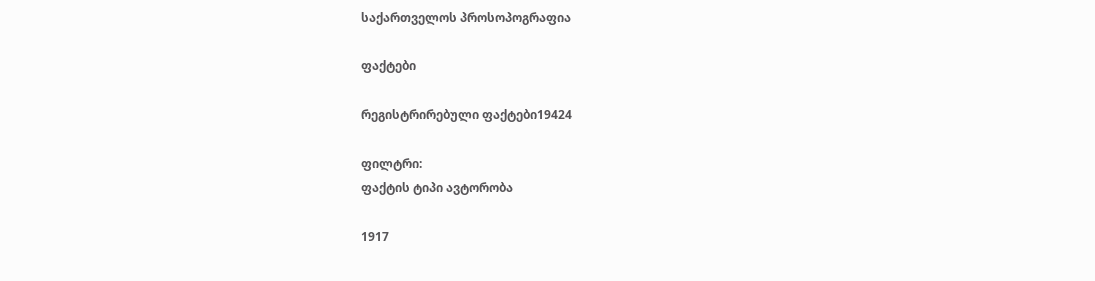საქართველოს პროსოპოგრაფია

ფაქტები

რეგისტრირებული ფაქტები19424

ფილტრი:
ფაქტის ტიპი ავტორობა

1917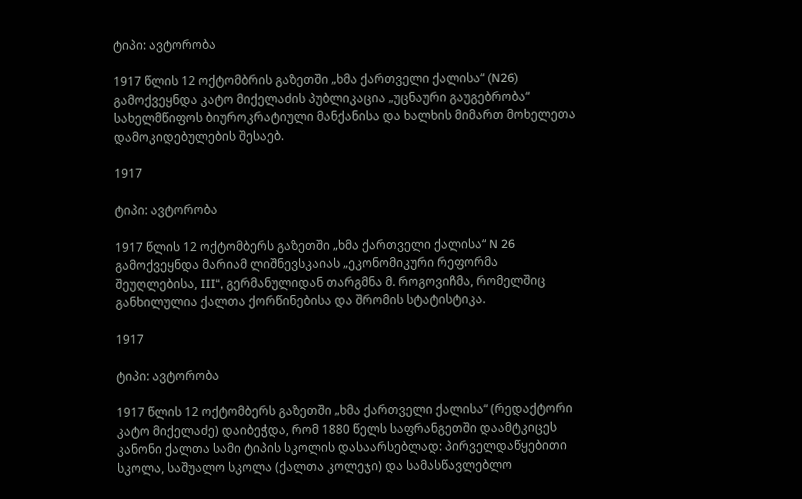ტიპი: ავტორობა

1917 წლის 12 ოქტომბრის გაზეთში „ხმა ქართველი ქალისა“ (N26) გამოქვეყნდა კატო მიქელაძის პუბლიკაცია „უცნაური გაუგებრობა“ სახელმწიფოს ბიუროკრატიული მანქანისა და ხალხის მიმართ მოხელეთა დამოკიდებულების შესაებ.

1917

ტიპი: ავტორობა

1917 წლის 12 ოქტომბერს გაზეთში „ხმა ქართველი ქალისა“ N 26 გამოქვეყნდა მარიამ ლიშნევსკაიას „ეკონომიკური რეფორმა შეუღლებისა, III“, გერმანულიდან თარგმნა მ. როგოვიჩმა, რომელშიც განხილულია ქალთა ქორწინებისა და შრომის სტატისტიკა.

1917

ტიპი: ავტორობა

1917 წლის 12 ოქტომბერს გაზეთში „ხმა ქართველი ქალისა“ (რედაქტორი კატო მიქელაძე) დაიბეჭდა, რომ 1880 წელს საფრანგეთში დაამტკიცეს კანონი ქალთა სამი ტიპის სკოლის დასაარსებლად: პირველდაწყებითი სკოლა, საშუალო სკოლა (ქალთა კოლეჯი) და სამასწავლებლო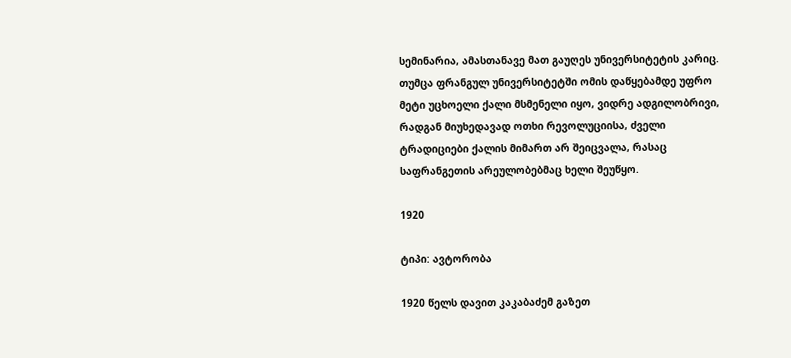სემინარია, ამასთანავე მათ გაუღეს უნივერსიტეტის კარიც. თუმცა ფრანგულ უნივერსიტეტში ომის დაწყებამდე უფრო მეტი უცხოელი ქალი მსმენელი იყო, ვიდრე ადგილობრივი, რადგან მიუხედავად ოთხი რევოლუციისა, ძველი ტრადიციები ქალის მიმართ არ შეიცვალა, რასაც საფრანგეთის არეულობებმაც ხელი შეუწყო.

1920

ტიპი: ავტორობა

1920 წელს დავით კაკაბაძემ გაზეთ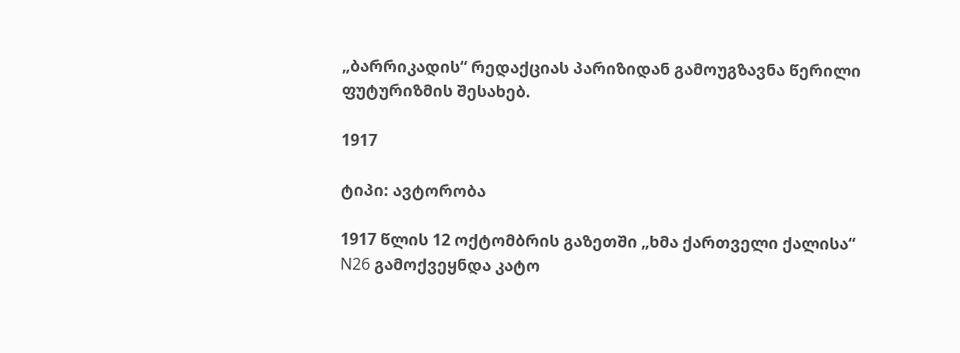„ბარრიკადის“ რედაქციას პარიზიდან გამოუგზავნა წერილი ფუტურიზმის შესახებ.

1917

ტიპი: ავტორობა

1917 წლის 12 ოქტომბრის გაზეთში „ხმა ქართველი ქალისა“ N26 გამოქვეყნდა კატო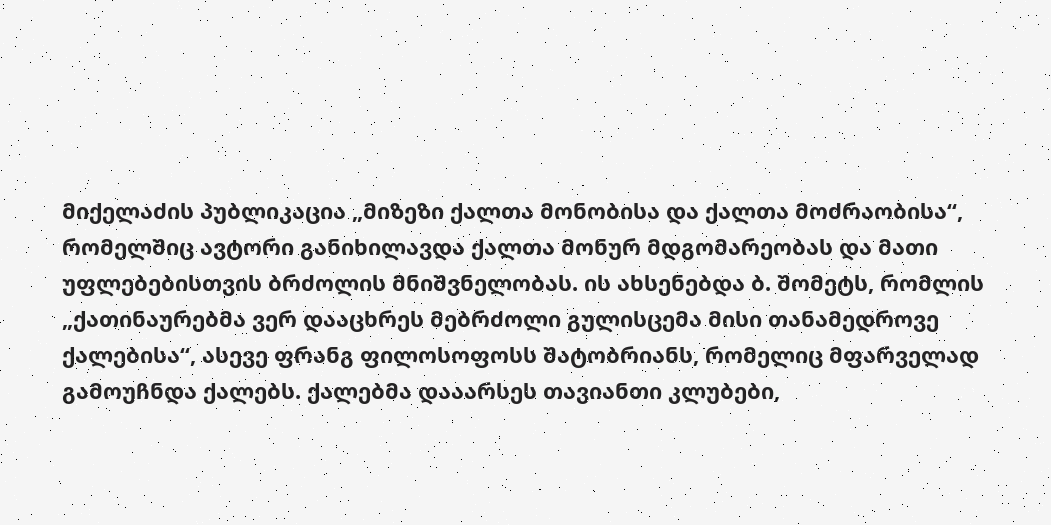მიქელაძის პუბლიკაცია „მიზეზი ქალთა მონობისა და ქალთა მოძრაობისა“, რომელშიც ავტორი განიხილავდა ქალთა მონურ მდგომარეობას და მათი უფლებებისთვის ბრძოლის მნიშვნელობას. ის ახსენებდა ბ. შომეტს, რომლის „ქათინაურებმა ვერ დააცხრეს მებრძოლი გულისცემა მისი თანამედროვე ქალებისა“, ასევე ფრანგ ფილოსოფოსს შატობრიანს, რომელიც მფარველად გამოუჩნდა ქალებს. ქალებმა დააარსეს თავიანთი კლუბები,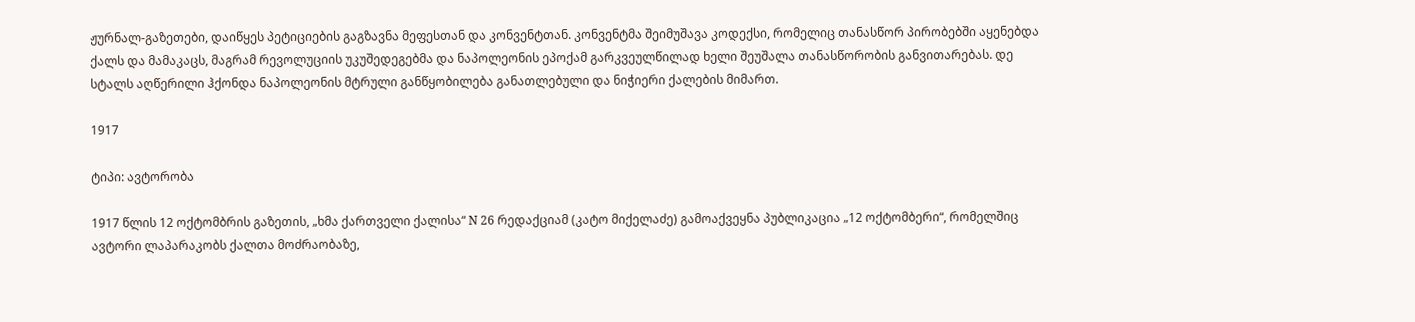ჟურნალ-გაზეთები, დაიწყეს პეტიციების გაგზავნა მეფესთან და კონვენტთან. კონვენტმა შეიმუშავა კოდექსი, რომელიც თანასწორ პირობებში აყენებდა ქალს და მამაკაცს, მაგრამ რევოლუციის უკუშედეგებმა და ნაპოლეონის ეპოქამ გარკვეულწილად ხელი შეუშალა თანასწორობის განვითარებას. დე სტალს აღწერილი ჰქონდა ნაპოლეონის მტრული განწყობილება განათლებული და ნიჭიერი ქალების მიმართ.

1917

ტიპი: ავტორობა

1917 წლის 12 ოქტომბრის გაზეთის, „ხმა ქართველი ქალისა“ N 26 რედაქციამ (კატო მიქელაძე) გამოაქვეყნა პუბლიკაცია „12 ოქტომბერი“, რომელშიც ავტორი ლაპარაკობს ქალთა მოძრაობაზე,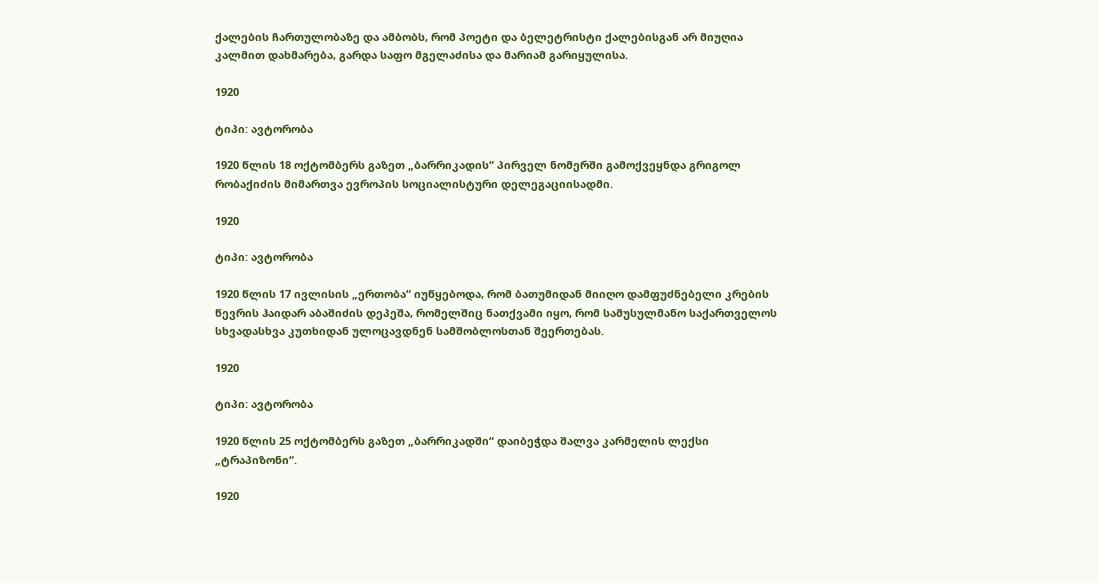ქალების ჩართულობაზე და ამბობს, რომ პოეტი და ბელეტრისტი ქალებისგან არ მიუღია კალმით დახმარება, გარდა საფო მგელაძისა და მარიამ გარიყულისა.

1920

ტიპი: ავტორობა

1920 წლის 18 ოქტომბერს გაზეთ „ბარრიკადის“ პირველ ნომერში გამოქვეყნდა გრიგოლ რობაქიძის მიმართვა ევროპის სოციალისტური დელეგაციისადმი.

1920

ტიპი: ავტორობა

1920 წლის 17 ივლისის „ერთობა“ იუწყებოდა, რომ ბათუმიდან მიიღო დამფუძნებელი კრების წევრის ჰაიდარ აბაშიძის დეპეშა, რომელშიც ნათქვამი იყო, რომ სამუსულმანო საქართველოს სხვადასხვა კუთხიდან ულოცავდნენ სამშობლოსთან შეერთებას.

1920

ტიპი: ავტორობა

1920 წლის 25 ოქტომბერს გაზეთ „ბარრიკადში“ დაიბეჭდა შალვა კარმელის ლექსი „ტრაპიზონი“.

1920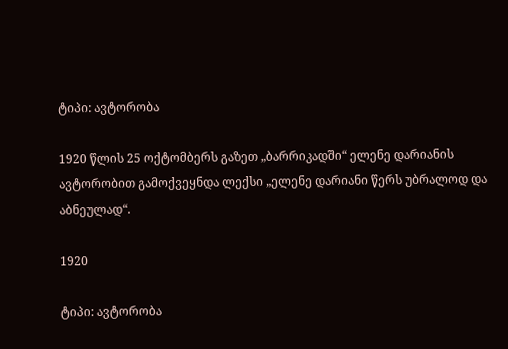ტიპი: ავტორობა

1920 წლის 25 ოქტომბერს გაზეთ „ბარრიკადში“ ელენე დარიანის ავტორობით გამოქვეყნდა ლექსი „ელენე დარიანი წერს უბრალოდ და აბნეულად“.

1920

ტიპი: ავტორობა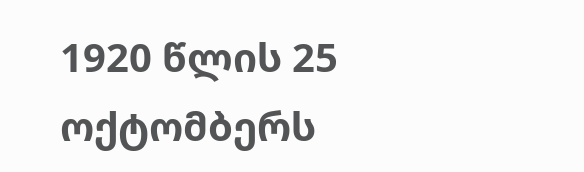1920 წლის 25 ოქტომბერს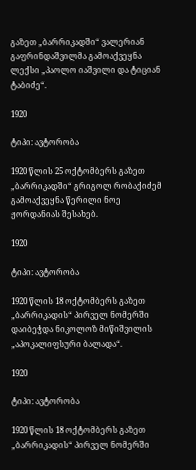გაზეთ „ბარრიკადში“ ვალერიან გაფრინდაშვილმა გამოაქვეყნა ლექსი „პაოლო იაშვილი და ტიციან ტაბიძე“.

1920

ტიპი: ავტორობა

1920 წლის 25 ოქტომბერს გაზეთ „ბარრიკადში“ გრიგოლ რობაქიძემ გამოაქვეყნა წერილი ნოე ჟორდანიას შესახებ.

1920

ტიპი: ავტორობა

1920 წლის 18 ოქტომბერს გაზეთ „ბარრიკადის“ პირველ ნომერში დაიბეჭდა ნიკოლოზ მიწიშვილის „აპოკალიფსური ბალადა“.

1920

ტიპი: ავტორობა

1920 წლის 18 ოქტომბერს გაზეთ „ბარრიკადის“ პირველ ნომერში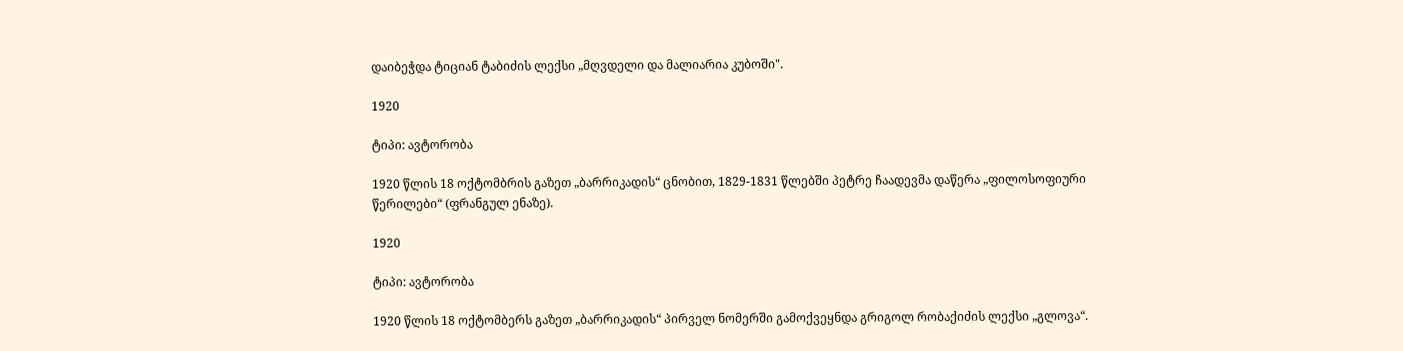დაიბეჭდა ტიციან ტაბიძის ლექსი „მღვდელი და მალიარია კუბოში".

1920

ტიპი: ავტორობა

1920 წლის 18 ოქტომბრის გაზეთ „ბარრიკადის“ ცნობით, 1829-1831 წლებში პეტრე ჩაადევმა დაწერა „ფილოსოფიური წერილები“ (ფრანგულ ენაზე).

1920

ტიპი: ავტორობა

1920 წლის 18 ოქტომბერს გაზეთ „ბარრიკადის“ პირველ ნომერში გამოქვეყნდა გრიგოლ რობაქიძის ლექსი „გლოვა“.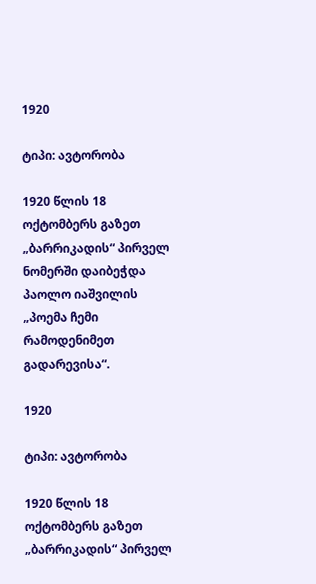1920

ტიპი: ავტორობა

1920 წლის 18 ოქტომბერს გაზეთ „ბარრიკადის“ პირველ ნომერში დაიბეჭდა პაოლო იაშვილის „პოემა ჩემი რამოდენიმეთ გადარევისა“.

1920

ტიპი: ავტორობა

1920 წლის 18 ოქტომბერს გაზეთ „ბარრიკადის“ პირველ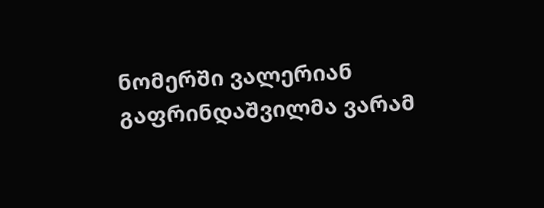ნომერში ვალერიან გაფრინდაშვილმა ვარამ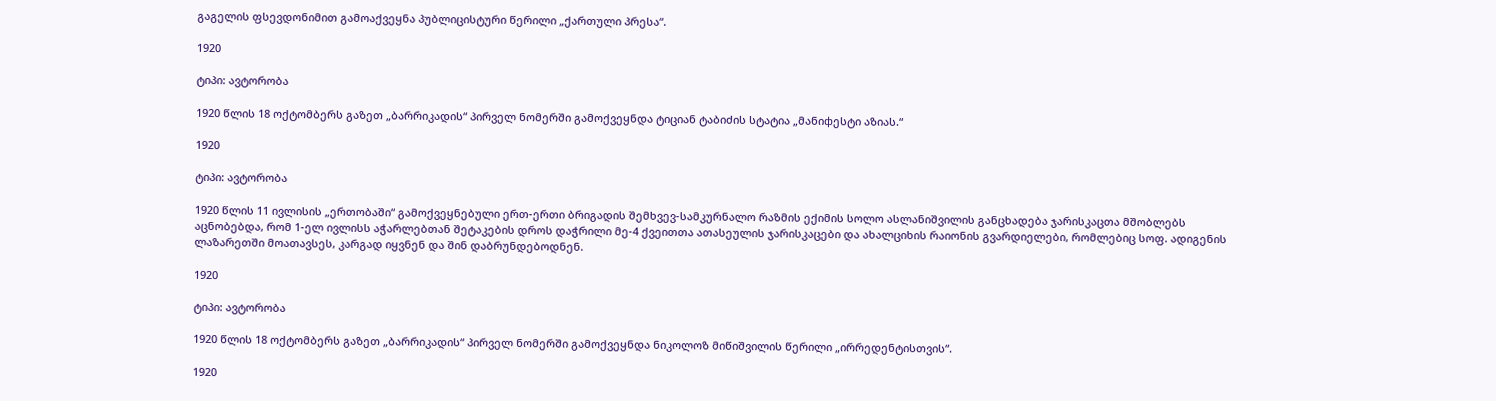გაგელის ფსევდონიმით გამოაქვეყნა პუბლიცისტური წერილი „ქართული პრესა“.

1920

ტიპი: ავტორობა

1920 წლის 18 ოქტომბერს გაზეთ „ბარრიკადის“ პირველ ნომერში გამოქვეყნდა ტიციან ტაბიძის სტატია „მანიфესტი აზიას.“

1920

ტიპი: ავტორობა

1920 წლის 11 ივლისის „ერთობაში“ გამოქვეყნებული ერთ-ერთი ბრიგადის შემხვევ-სამკურნალო რაზმის ექიმის სოლო ასლანიშვილის განცხადება ჯარისკაცთა მშობლებს აცნობებდა, რომ 1-ელ ივლისს აჭარლებთან შეტაკების დროს დაჭრილი მე-4 ქვეითთა ათასეულის ჯარისკაცები და ახალციხის რაიონის გვარდიელები, რომლებიც სოფ. ადიგენის ლაზარეთში მოათავსეს, კარგად იყვნენ და შინ დაბრუნდებოდნენ.

1920

ტიპი: ავტორობა

1920 წლის 18 ოქტომბერს გაზეთ „ბარრიკადის“ პირველ ნომერში გამოქვეყნდა ნიკოლოზ მიწიშვილის წერილი „ირრედენტისთვის“.

1920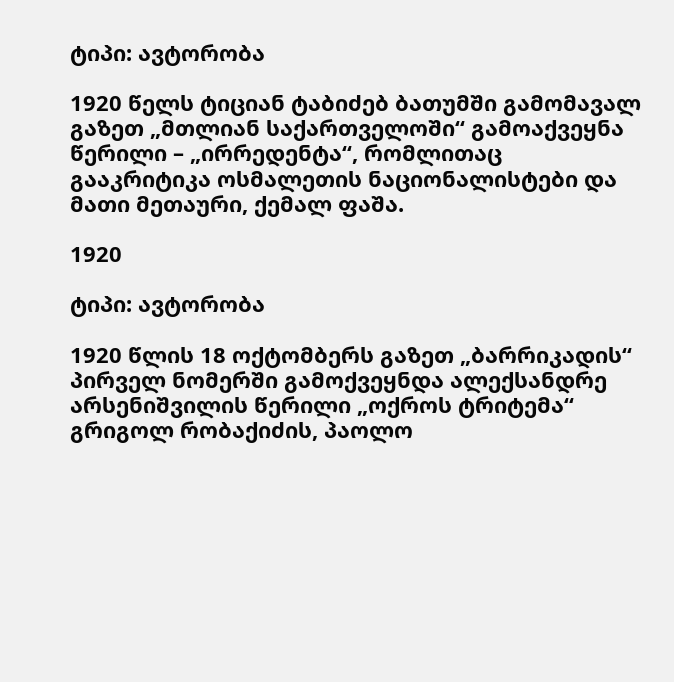ტიპი: ავტორობა

1920 წელს ტიციან ტაბიძებ ბათუმში გამომავალ გაზეთ „მთლიან საქართველოში“ გამოაქვეყნა წერილი – „ირრედენტა“, რომლითაც გააკრიტიკა ოსმალეთის ნაციონალისტები და მათი მეთაური, ქემალ ფაშა.

1920

ტიპი: ავტორობა

1920 წლის 18 ოქტომბერს გაზეთ „ბარრიკადის“ პირველ ნომერში გამოქვეყნდა ალექსანდრე არსენიშვილის წერილი „ოქროს ტრიტემა“ გრიგოლ რობაქიძის, პაოლო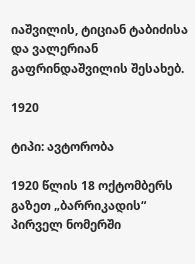იაშვილის, ტიციან ტაბიძისა და ვალერიან გაფრინდაშვილის შესახებ.

1920

ტიპი: ავტორობა

1920 წლის 18 ოქტომბერს გაზეთ „ბარრიკადის“ პირველ ნომერში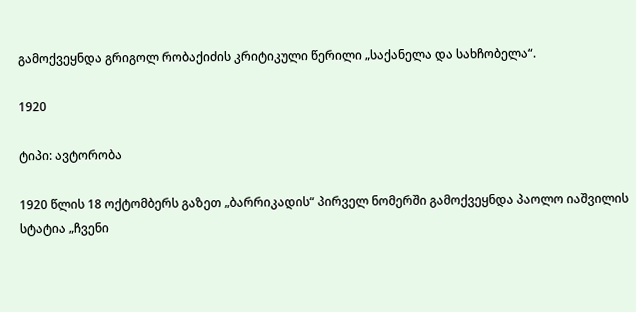გამოქვეყნდა გრიგოლ რობაქიძის კრიტიკული წერილი „საქანელა და სახჩობელა“.

1920

ტიპი: ავტორობა

1920 წლის 18 ოქტომბერს გაზეთ „ბარრიკადის“ პირველ ნომერში გამოქვეყნდა პაოლო იაშვილის სტატია „ჩვენი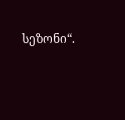სეზონი“.